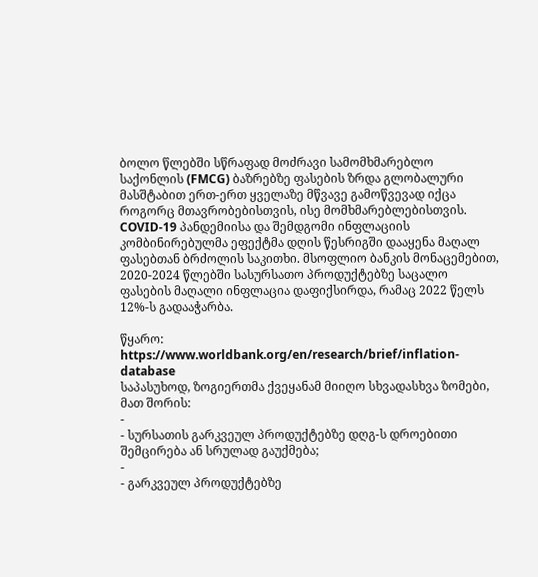ბოლო წლებში სწრაფად მოძრავი სამომხმარებლო საქონლის (FMCG) ბაზრებზე ფასების ზრდა გლობალური მასშტაბით ერთ-ერთ ყველაზე მწვავე გამოწვევად იქცა როგორც მთავრობებისთვის, ისე მომხმარებლებისთვის. COVID-19 პანდემიისა და შემდგომი ინფლაციის კომბინირებულმა ეფექტმა დღის წესრიგში დააყენა მაღალ ფასებთან ბრძოლის საკითხი. მსოფლიო ბანკის მონაცემებით, 2020-2024 წლებში სასურსათო პროდუქტებზე საცალო ფასების მაღალი ინფლაცია დაფიქსირდა, რამაც 2022 წელს 12%-ს გადააჭარბა.

წყარო: https://www.worldbank.org/en/research/brief/inflation-database
საპასუხოდ, ზოგიერთმა ქვეყანამ მიიღო სხვადასხვა ზომები, მათ შორის:
-
- სურსათის გარკვეულ პროდუქტებზე დღგ-ს დროებითი შემცირება ან სრულად გაუქმება;
-
- გარკვეულ პროდუქტებზე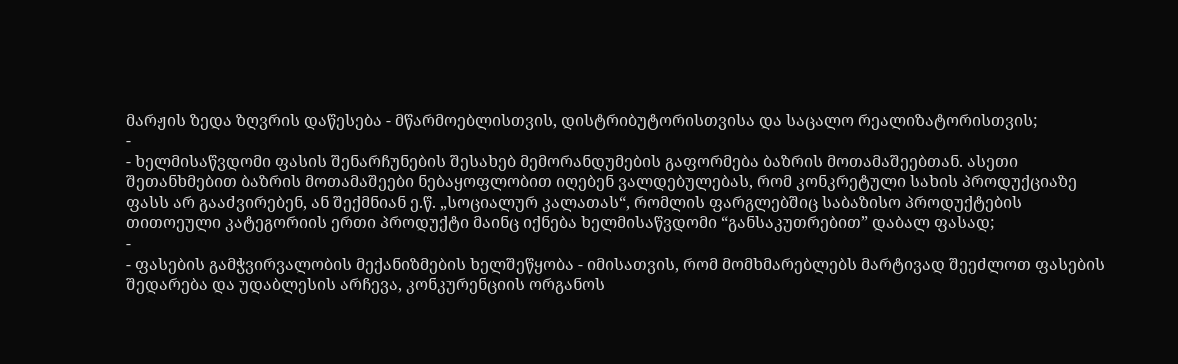მარჟის ზედა ზღვრის დაწესება - მწარმოებლისთვის, დისტრიბუტორისთვისა და საცალო რეალიზატორისთვის;
-
- ხელმისაწვდომი ფასის შენარჩუნების შესახებ მემორანდუმების გაფორმება ბაზრის მოთამაშეებთან. ასეთი შეთანხმებით ბაზრის მოთამაშეები ნებაყოფლობით იღებენ ვალდებულებას, რომ კონკრეტული სახის პროდუქციაზე ფასს არ გააძვირებენ, ან შექმნიან ე.წ. „სოციალურ კალათას“, რომლის ფარგლებშიც საბაზისო პროდუქტების თითოეული კატეგორიის ერთი პროდუქტი მაინც იქნება ხელმისაწვდომი “განსაკუთრებით” დაბალ ფასად;
-
- ფასების გამჭვირვალობის მექანიზმების ხელშეწყობა - იმისათვის, რომ მომხმარებლებს მარტივად შეეძლოთ ფასების შედარება და უდაბლესის არჩევა, კონკურენციის ორგანოს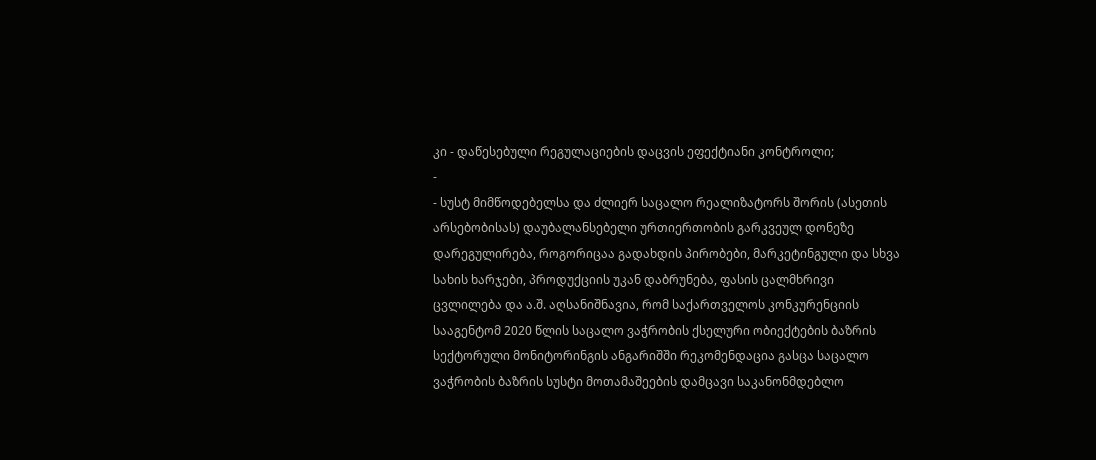კი - დაწესებული რეგულაციების დაცვის ეფექტიანი კონტროლი;
-
- სუსტ მიმწოდებელსა და ძლიერ საცალო რეალიზატორს შორის (ასეთის არსებობისას) დაუბალანსებელი ურთიერთობის გარკვეულ დონეზე დარეგულირება, როგორიცაა გადახდის პირობები, მარკეტინგული და სხვა სახის ხარჯები, პროდუქციის უკან დაბრუნება, ფასის ცალმხრივი ცვლილება და ა.შ. აღსანიშნავია, რომ საქართველოს კონკურენციის სააგენტომ 2020 წლის საცალო ვაჭრობის ქსელური ობიექტების ბაზრის სექტორული მონიტორინგის ანგარიშში რეკომენდაცია გასცა საცალო ვაჭრობის ბაზრის სუსტი მოთამაშეების დამცავი საკანონმდებლო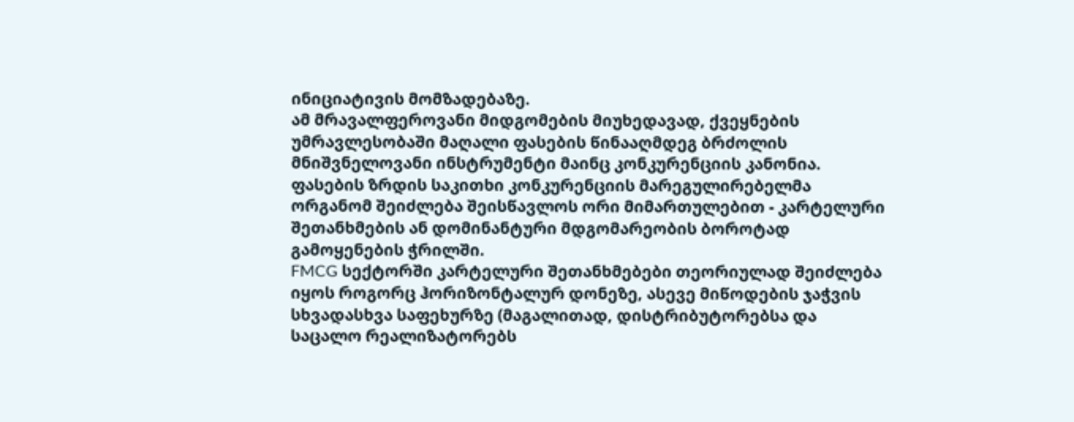ინიციატივის მომზადებაზე.
ამ მრავალფეროვანი მიდგომების მიუხედავად, ქვეყნების უმრავლესობაში მაღალი ფასების წინააღმდეგ ბრძოლის მნიშვნელოვანი ინსტრუმენტი მაინც კონკურენციის კანონია. ფასების ზრდის საკითხი კონკურენციის მარეგულირებელმა ორგანომ შეიძლება შეისწავლოს ორი მიმართულებით - კარტელური შეთანხმების ან დომინანტური მდგომარეობის ბოროტად გამოყენების ჭრილში.
FMCG სექტორში კარტელური შეთანხმებები თეორიულად შეიძლება იყოს როგორც ჰორიზონტალურ დონეზე, ასევე მიწოდების ჯაჭვის სხვადასხვა საფეხურზე (მაგალითად, დისტრიბუტორებსა და საცალო რეალიზატორებს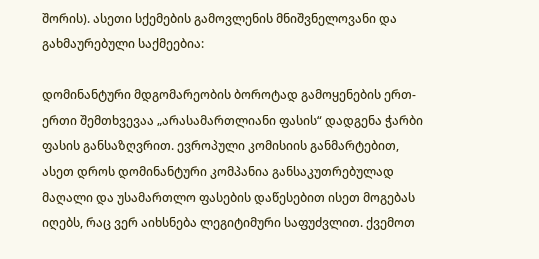შორის). ასეთი სქემების გამოვლენის მნიშვნელოვანი და გახმაურებული საქმეებია:

დომინანტური მდგომარეობის ბოროტად გამოყენების ერთ-ერთი შემთხვევაა „არასამართლიანი ფასის“ დადგენა ჭარბი ფასის განსაზღვრით. ევროპული კომისიის განმარტებით, ასეთ დროს დომინანტური კომპანია განსაკუთრებულად მაღალი და უსამართლო ფასების დაწესებით ისეთ მოგებას იღებს, რაც ვერ აიხსნება ლეგიტიმური საფუძვლით. ქვემოთ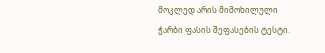მოკლედ არის მიმოხილული ჭარბი ფასის შეფასების ტესტი.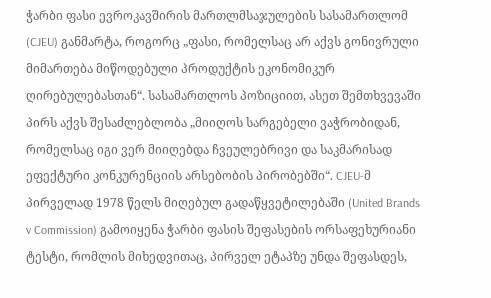ჭარბი ფასი ევროკავშირის მართლმსაჯულების სასამართლომ (CJEU) განმარტა, როგორც „ფასი, რომელსაც არ აქვს გონივრული მიმართება მიწოდებული პროდუქტის ეკონომიკურ ღირებულებასთან“. სასამართლოს პოზიციით, ასეთ შემთხვევაში პირს აქვს შესაძლებლობა „მიიღოს სარგებელი ვაჭრობიდან, რომელსაც იგი ვერ მიიღებდა ჩვეულებრივი და საკმარისად ეფექტური კონკურენციის არსებობის პირობებში“. CJEU-მ პირველად 1978 წელს მიღებულ გადაწყვეტილებაში (United Brands v Commission) გამოიყენა ჭარბი ფასის შეფასების ორსაფეხურიანი ტესტი, რომლის მიხედვითაც, პირველ ეტაპზე უნდა შეფასდეს,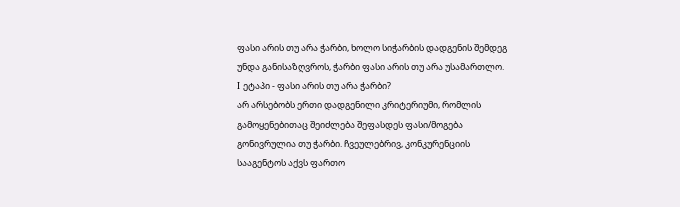ფასი არის თუ არა ჭარბი, ხოლო სიჭარბის დადგენის შემდეგ უნდა განისაზღვროს, ჭარბი ფასი არის თუ არა უსამართლო.
I ეტაპი - ფასი არის თუ არა ჭარბი?
არ არსებობს ერთი დადგენილი კრიტერიუმი, რომლის გამოყენებითაც შეიძლება შეფასდეს ფასი/მოგება გონივრულია თუ ჭარბი. ჩვეულებრივ, კონკურენციის სააგენტოს აქვს ფართო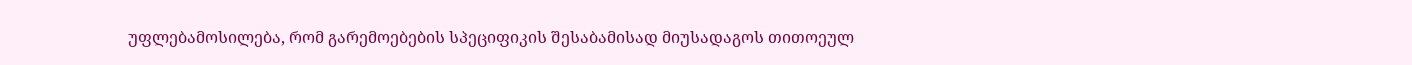უფლებამოსილება, რომ გარემოებების სპეციფიკის შესაბამისად მიუსადაგოს თითოეულ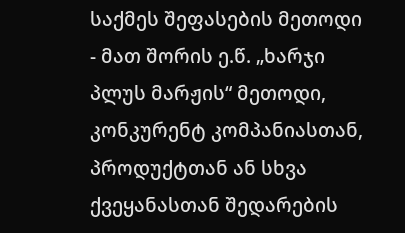საქმეს შეფასების მეთოდი - მათ შორის ე.წ. „ხარჯი პლუს მარჟის“ მეთოდი, კონკურენტ კომპანიასთან, პროდუქტთან ან სხვა ქვეყანასთან შედარების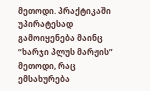მეთოდი. პრაქტიკაში უპირატესად გამოიყენება მაინც “ხარჯი პლუს მარჟის” მეთოდი, რაც ემსახურება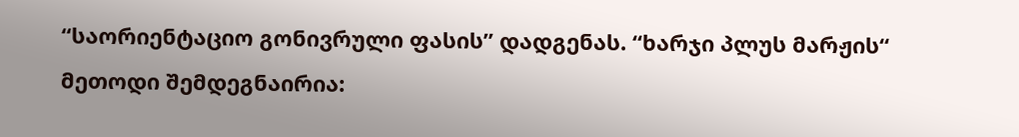“საორიენტაციო გონივრული ფასის” დადგენას. “ხარჯი პლუს მარჟის“ მეთოდი შემდეგნაირია: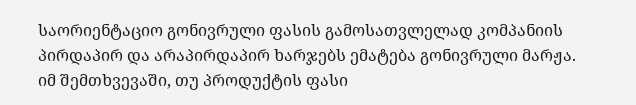საორიენტაციო გონივრული ფასის გამოსათვლელად კომპანიის პირდაპირ და არაპირდაპირ ხარჯებს ემატება გონივრული მარჟა. იმ შემთხვევაში, თუ პროდუქტის ფასი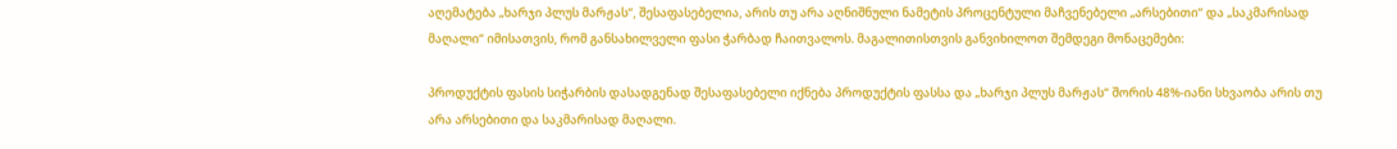აღემატება „ხარჯი პლუს მარჟას“, შესაფასებელია, არის თუ არა აღნიშნული ნამეტის პროცენტული მაჩვენებელი „არსებითი“ და „საკმარისად მაღალი“ იმისათვის, რომ განსახილველი ფასი ჭარბად ჩაითვალოს. მაგალითისთვის განვიხილოთ შემდეგი მონაცემები:

პროდუქტის ფასის სიჭარბის დასადგენად შესაფასებელი იქნება პროდუქტის ფასსა და „ხარჯი პლუს მარჟას“ შორის 48%-იანი სხვაობა არის თუ არა არსებითი და საკმარისად მაღალი.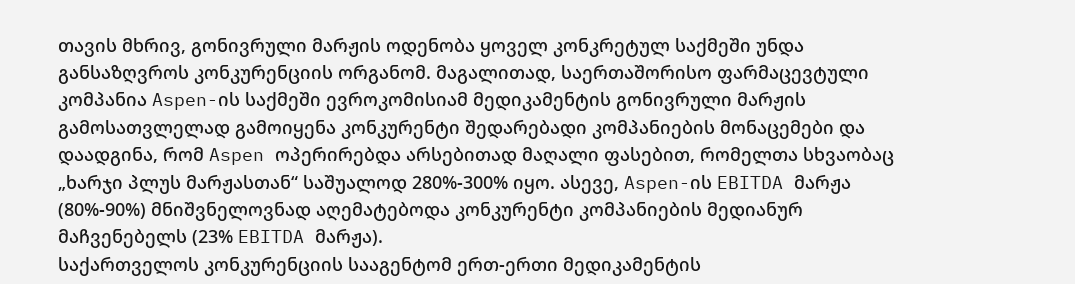თავის მხრივ, გონივრული მარჟის ოდენობა ყოველ კონკრეტულ საქმეში უნდა განსაზღვროს კონკურენციის ორგანომ. მაგალითად, საერთაშორისო ფარმაცევტული კომპანია Aspen-ის საქმეში ევროკომისიამ მედიკამენტის გონივრული მარჟის გამოსათვლელად გამოიყენა კონკურენტი შედარებადი კომპანიების მონაცემები და დაადგინა, რომ Aspen ოპერირებდა არსებითად მაღალი ფასებით, რომელთა სხვაობაც „ხარჯი პლუს მარჟასთან“ საშუალოდ 280%-300% იყო. ასევე, Aspen-ის EBITDA მარჟა (80%-90%) მნიშვნელოვნად აღემატებოდა კონკურენტი კომპანიების მედიანურ მაჩვენებელს (23% EBITDA მარჟა).
საქართველოს კონკურენციის სააგენტომ ერთ-ერთი მედიკამენტის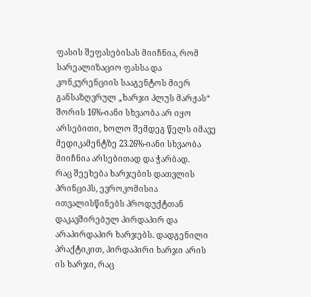ფასის შეფასებისას მიიჩნია, რომ სარეალიზაციო ფასსა და კონკურენციის სააგენტოს მიერ განსაზღვრულ „ხარჯი პლუს მარჟას“ შორის 16%-იანი სხვაობა არ იყო არსებითი, ხოლო შემდეგ წელს იმავე მედიკამენტზე 23.26%-იანი სხვაობა მიიჩნია არსებითად და ჭარბად.
რაც შეეხება ხარჯების დათვლის პრინციპს, ევროკომისია ითვალისწინებს პროდუქტთან დაკავშირებულ პირდაპირ და არაპირდაპირ ხარჯებს. დადგენილი პრაქტიკით, პირდაპირი ხარჯი არის ის ხარჯი, რაც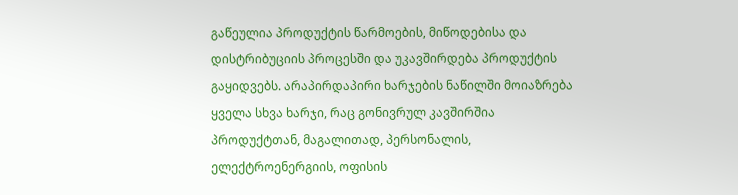გაწეულია პროდუქტის წარმოების, მიწოდებისა და დისტრიბუციის პროცესში და უკავშირდება პროდუქტის გაყიდვებს. არაპირდაპირი ხარჯების ნაწილში მოიაზრება ყველა სხვა ხარჯი, რაც გონივრულ კავშირშია პროდუქტთან, მაგალითად, პერსონალის, ელექტროენერგიის, ოფისის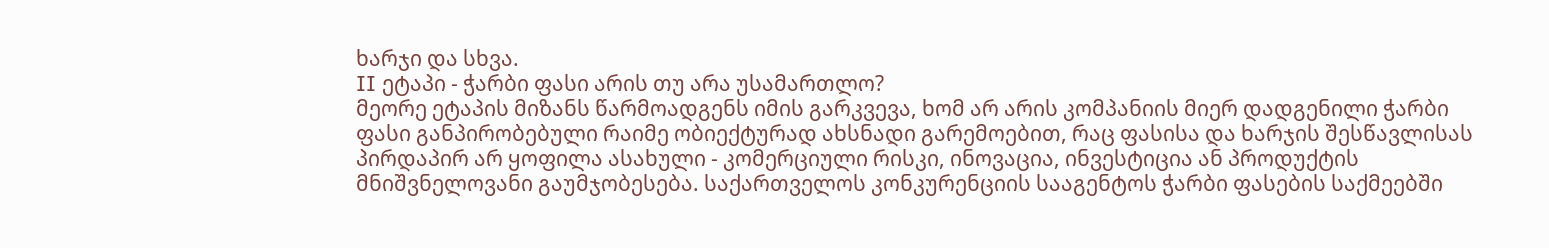ხარჯი და სხვა.
II ეტაპი - ჭარბი ფასი არის თუ არა უსამართლო?
მეორე ეტაპის მიზანს წარმოადგენს იმის გარკვევა, ხომ არ არის კომპანიის მიერ დადგენილი ჭარბი ფასი განპირობებული რაიმე ობიექტურად ახსნადი გარემოებით, რაც ფასისა და ხარჯის შესწავლისას პირდაპირ არ ყოფილა ასახული - კომერციული რისკი, ინოვაცია, ინვესტიცია ან პროდუქტის მნიშვნელოვანი გაუმჯობესება. საქართველოს კონკურენციის სააგენტოს ჭარბი ფასების საქმეებში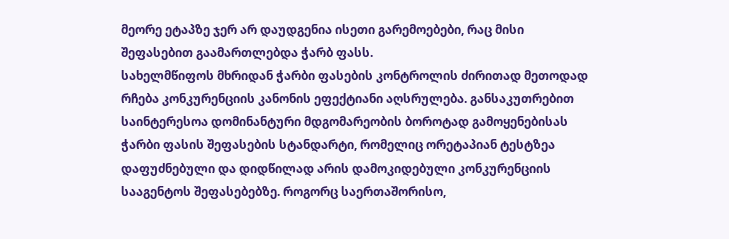მეორე ეტაპზე ჯერ არ დაუდგენია ისეთი გარემოებები, რაც მისი შეფასებით გაამართლებდა ჭარბ ფასს.
სახელმწიფოს მხრიდან ჭარბი ფასების კონტროლის ძირითად მეთოდად რჩება კონკურენციის კანონის ეფექტიანი აღსრულება. განსაკუთრებით საინტერესოა დომინანტური მდგომარეობის ბოროტად გამოყენებისას ჭარბი ფასის შეფასების სტანდარტი, რომელიც ორეტაპიან ტესტზეა დაფუძნებული და დიდწილად არის დამოკიდებული კონკურენციის სააგენტოს შეფასებებზე. როგორც საერთაშორისო,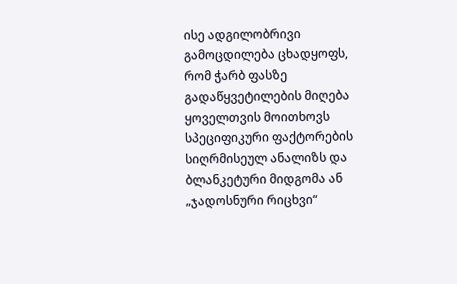ისე ადგილობრივი გამოცდილება ცხადყოფს, რომ ჭარბ ფასზე გადაწყვეტილების მიღება ყოველთვის მოითხოვს სპეციფიკური ფაქტორების სიღრმისეულ ანალიზს და ბლანკეტური მიდგომა ან „ჯადოსნური რიცხვი“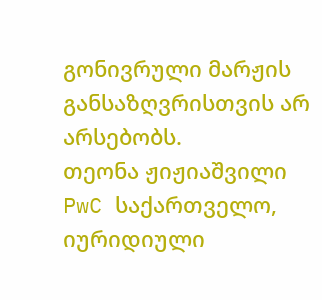გონივრული მარჟის განსაზღვრისთვის არ არსებობს.
თეონა ჟიჟიაშვილი
PwC საქართველო, იურიდიული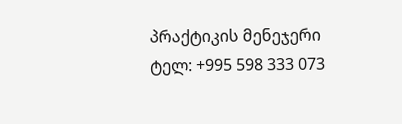პრაქტიკის მენეჯერი
ტელ: +995 598 333 073